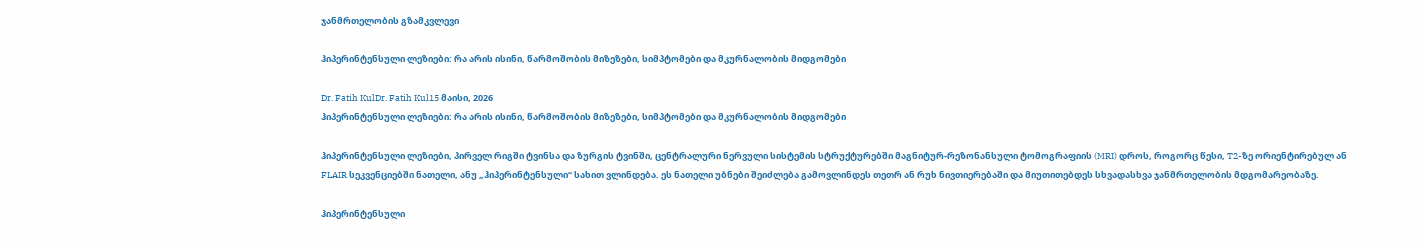ჯანმრთელობის გზამკვლევი

ჰიპერინტენსული ლეზიები: რა არის ისინი, წარმოშობის მიზეზები, სიმპტომები და მკურნალობის მიდგომები

Dr. Fatih KulDr. Fatih Kul15 მაისი, 2026
ჰიპერინტენსული ლეზიები: რა არის ისინი, წარმოშობის მიზეზები, სიმპტომები და მკურნალობის მიდგომები

ჰიპერინტენსული ლეზიები, პირველ რიგში ტვინსა და ზურგის ტვინში, ცენტრალური ნერვული სისტემის სტრუქტურებში მაგნიტურ-რეზონანსული ტომოგრაფიის (MRI) დროს, როგორც წესი, T2-ზე ორიენტირებულ ან FLAIR სეკვენციებში ნათელი, ანუ „ჰიპერინტენსული“ სახით ვლინდება. ეს ნათელი უბნები შეიძლება გამოვლინდეს თეთრ ან რუხ ნივთიერებაში და მიუთითებდეს სხვადასხვა ჯანმრთელობის მდგომარეობაზე.

ჰიპერინტენსული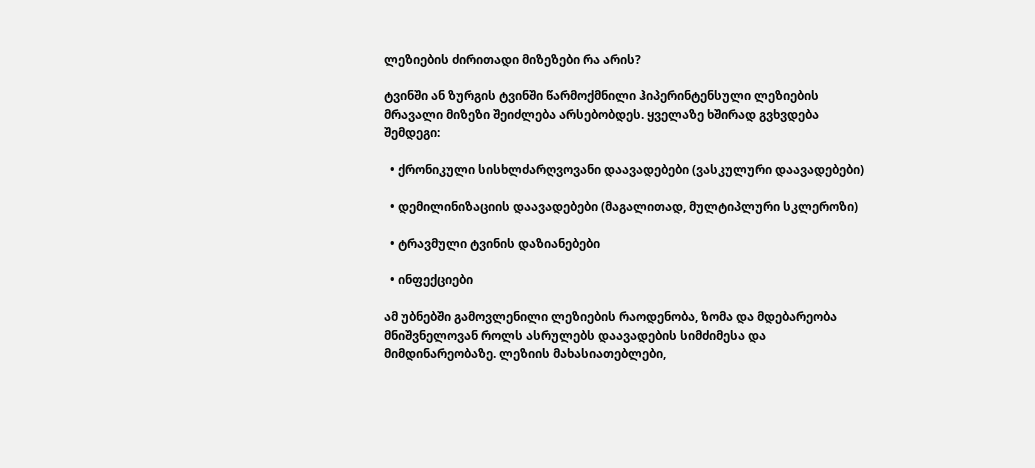ლეზიების ძირითადი მიზეზები რა არის?

ტვინში ან ზურგის ტვინში წარმოქმნილი ჰიპერინტენსული ლეზიების მრავალი მიზეზი შეიძლება არსებობდეს. ყველაზე ხშირად გვხვდება შემდეგი:

  • ქრონიკული სისხლძარღვოვანი დაავადებები (ვასკულური დაავადებები)

  • დემილინიზაციის დაავადებები (მაგალითად, მულტიპლური სკლეროზი)

  • ტრავმული ტვინის დაზიანებები

  • ინფექციები

ამ უბნებში გამოვლენილი ლეზიების რაოდენობა, ზომა და მდებარეობა მნიშვნელოვან როლს ასრულებს დაავადების სიმძიმესა და მიმდინარეობაზე. ლეზიის მახასიათებლები,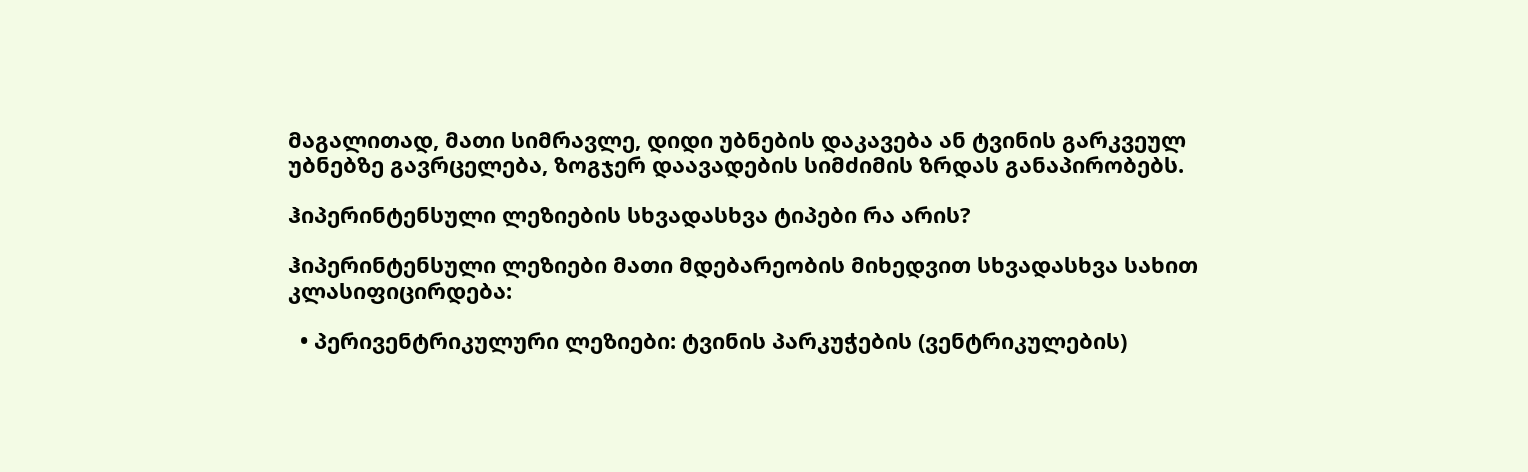მაგალითად, მათი სიმრავლე, დიდი უბნების დაკავება ან ტვინის გარკვეულ უბნებზე გავრცელება, ზოგჯერ დაავადების სიმძიმის ზრდას განაპირობებს.

ჰიპერინტენსული ლეზიების სხვადასხვა ტიპები რა არის?

ჰიპერინტენსული ლეზიები მათი მდებარეობის მიხედვით სხვადასხვა სახით კლასიფიცირდება:

  • პერივენტრიკულური ლეზიები: ტვინის პარკუჭების (ვენტრიკულების)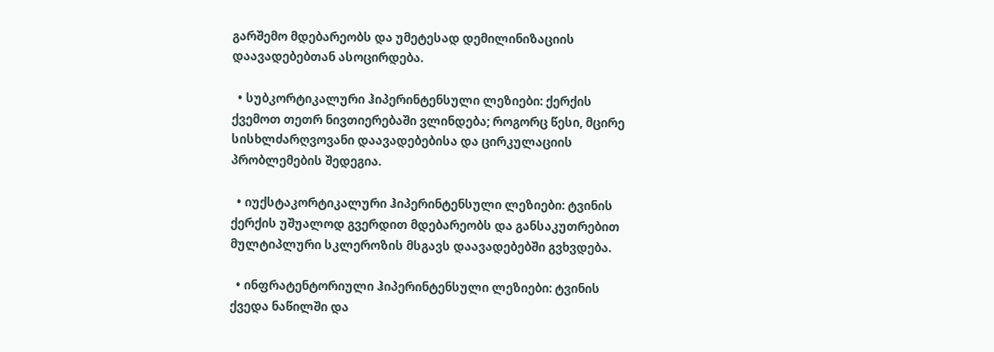გარშემო მდებარეობს და უმეტესად დემილინიზაციის დაავადებებთან ასოცირდება.

  • სუბკორტიკალური ჰიპერინტენსული ლეზიები: ქერქის ქვემოთ თეთრ ნივთიერებაში ვლინდება; როგორც წესი, მცირე სისხლძარღვოვანი დაავადებებისა და ცირკულაციის პრობლემების შედეგია.

  • იუქსტაკორტიკალური ჰიპერინტენსული ლეზიები: ტვინის ქერქის უშუალოდ გვერდით მდებარეობს და განსაკუთრებით მულტიპლური სკლეროზის მსგავს დაავადებებში გვხვდება.

  • ინფრატენტორიული ჰიპერინტენსული ლეზიები: ტვინის ქვედა ნაწილში და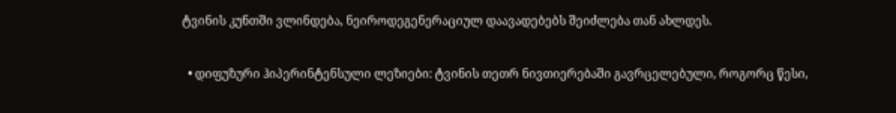ტვინის კუნთში ვლინდება, ნეიროდეგენერაციულ დაავადებებს შეიძლება თან ახლდეს.

  • დიფუზური ჰიპერინტენსული ლეზიები: ტვინის თეთრ ნივთიერებაში გავრცელებული, როგორც წესი,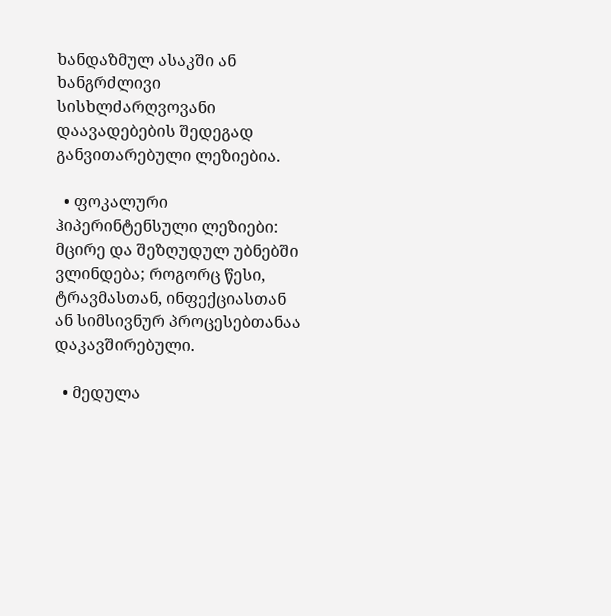ხანდაზმულ ასაკში ან ხანგრძლივი სისხლძარღვოვანი დაავადებების შედეგად განვითარებული ლეზიებია.

  • ფოკალური ჰიპერინტენსული ლეზიები: მცირე და შეზღუდულ უბნებში ვლინდება; როგორც წესი, ტრავმასთან, ინფექციასთან ან სიმსივნურ პროცესებთანაა დაკავშირებული.

  • მედულა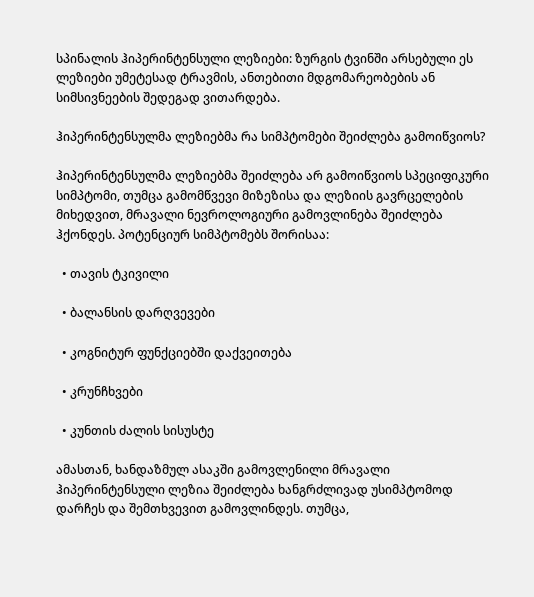სპინალის ჰიპერინტენსული ლეზიები: ზურგის ტვინში არსებული ეს ლეზიები უმეტესად ტრავმის, ანთებითი მდგომარეობების ან სიმსივნეების შედეგად ვითარდება.

ჰიპერინტენსულმა ლეზიებმა რა სიმპტომები შეიძლება გამოიწვიოს?

ჰიპერინტენსულმა ლეზიებმა შეიძლება არ გამოიწვიოს სპეციფიკური სიმპტომი, თუმცა გამომწვევი მიზეზისა და ლეზიის გავრცელების მიხედვით, მრავალი ნევროლოგიური გამოვლინება შეიძლება ჰქონდეს. პოტენციურ სიმპტომებს შორისაა:

  • თავის ტკივილი

  • ბალანსის დარღვევები

  • კოგნიტურ ფუნქციებში დაქვეითება

  • კრუნჩხვები

  • კუნთის ძალის სისუსტე

ამასთან, ხანდაზმულ ასაკში გამოვლენილი მრავალი ჰიპერინტენსული ლეზია შეიძლება ხანგრძლივად უსიმპტომოდ დარჩეს და შემთხვევით გამოვლინდეს. თუმცა,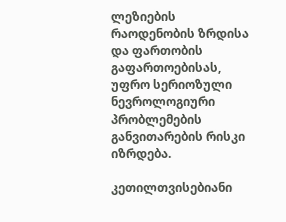ლეზიების რაოდენობის ზრდისა და ფართობის გაფართოებისას, უფრო სერიოზული ნევროლოგიური პრობლემების განვითარების რისკი იზრდება.

კეთილთვისებიანი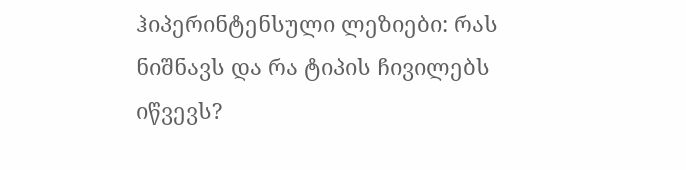ჰიპერინტენსული ლეზიები: რას ნიშნავს და რა ტიპის ჩივილებს იწვევს?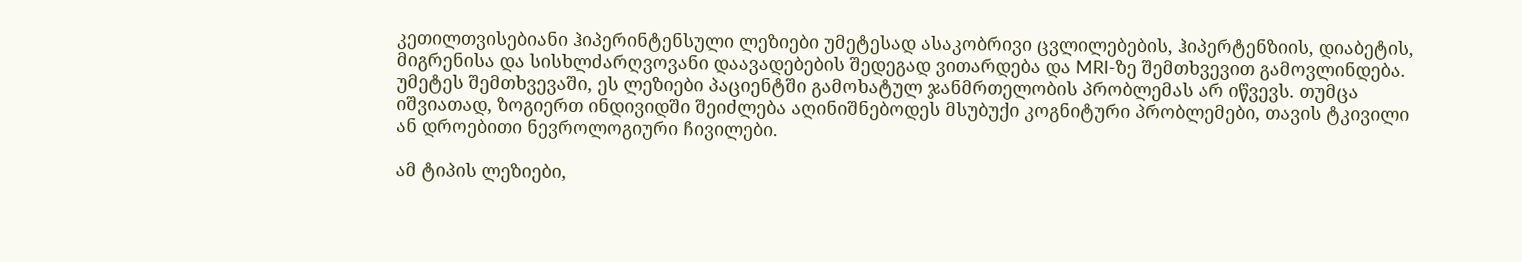კეთილთვისებიანი ჰიპერინტენსული ლეზიები უმეტესად ასაკობრივი ცვლილებების, ჰიპერტენზიის, დიაბეტის, მიგრენისა და სისხლძარღვოვანი დაავადებების შედეგად ვითარდება და MRI-ზე შემთხვევით გამოვლინდება. უმეტეს შემთხვევაში, ეს ლეზიები პაციენტში გამოხატულ ჯანმრთელობის პრობლემას არ იწვევს. თუმცა იშვიათად, ზოგიერთ ინდივიდში შეიძლება აღინიშნებოდეს მსუბუქი კოგნიტური პრობლემები, თავის ტკივილი ან დროებითი ნევროლოგიური ჩივილები.

ამ ტიპის ლეზიები,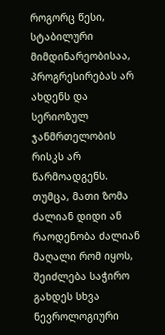როგორც წესი, სტაბილური მიმდინარეობისაა, პროგრესირებას არ ახდენს და სერიოზულ ჯანმრთელობის რისკს არ წარმოადგენს. თუმცა, მათი ზომა ძალიან დიდი ან რაოდენობა ძალიან მაღალი რომ იყოს, შეიძლება საჭირო გახდეს სხვა ნევროლოგიური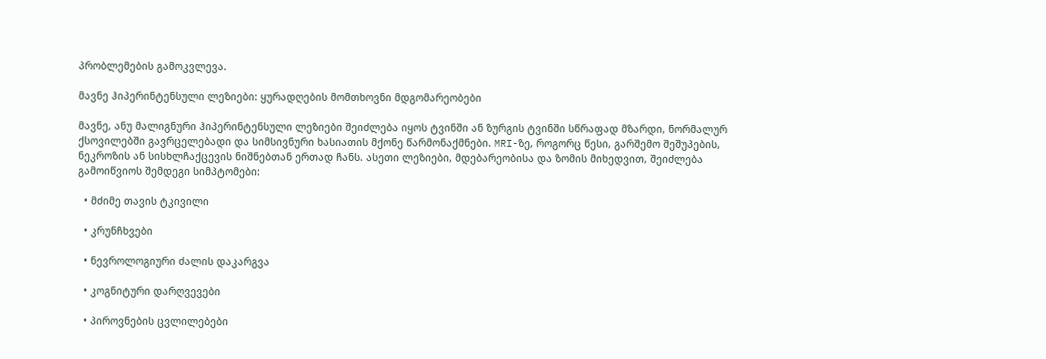პრობლემების გამოკვლევა.

მავნე ჰიპერინტენსული ლეზიები: ყურადღების მომთხოვნი მდგომარეობები

მავნე, ანუ მალიგნური ჰიპერინტენსული ლეზიები შეიძლება იყოს ტვინში ან ზურგის ტვინში სწრაფად მზარდი, ნორმალურ ქსოვილებში გავრცელებადი და სიმსივნური ხასიათის მქონე წარმონაქმნები. MRI-ზე, როგორც წესი, გარშემო შეშუპების, ნეკროზის ან სისხლჩაქცევის ნიშნებთან ერთად ჩანს. ასეთი ლეზიები, მდებარეობისა და ზომის მიხედვით, შეიძლება გამოიწვიოს შემდეგი სიმპტომები:

  • მძიმე თავის ტკივილი

  • კრუნჩხვები

  • ნევროლოგიური ძალის დაკარგვა

  • კოგნიტური დარღვევები

  • პიროვნების ცვლილებები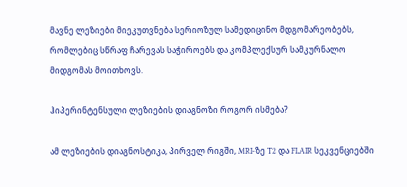მავნე ლეზიები მიეკუთვნება სერიოზულ სამედიცინო მდგომარეობებს, რომლებიც სწრაფ ჩარევას საჭიროებს და კომპლექსურ სამკურნალო მიდგომას მოითხოვს.

ჰიპერინტენსული ლეზიების დიაგნოზი როგორ ისმება?

ამ ლეზიების დიაგნოსტიკა, პირველ რიგში, MRI-ზე T2 და FLAIR სეკვენციებში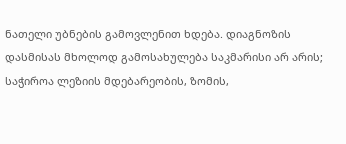ნათელი უბნების გამოვლენით ხდება. დიაგნოზის დასმისას მხოლოდ გამოსახულება საკმარისი არ არის; საჭიროა ლეზიის მდებარეობის, ზომის,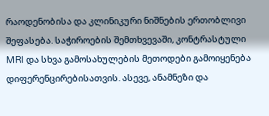რაოდენობისა და კლინიკური ნიშნების ერთობლივი შეფასება. საჭიროების შემთხვევაში, კონტრასტული MRI და სხვა გამოსახულების მეთოდები გამოიყენება დიფერენცირებისათვის. ასევე, ანამნეზი და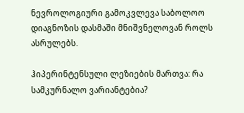ნევროლოგიური გამოკვლევა საბოლოო დიაგნოზის დასმაში მნიშვნელოვან როლს ასრულებს.

ჰიპერინტენსული ლეზიების მართვა: რა სამკურნალო ვარიანტებია?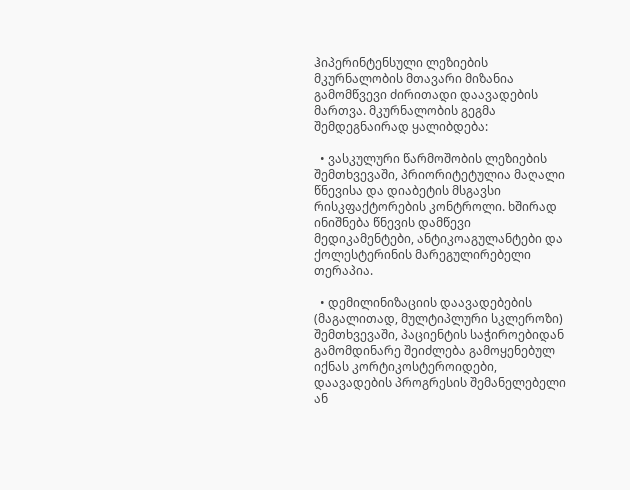ჰიპერინტენსული ლეზიების მკურნალობის მთავარი მიზანია გამომწვევი ძირითადი დაავადების მართვა. მკურნალობის გეგმა შემდეგნაირად ყალიბდება:

  • ვასკულური წარმოშობის ლეზიების შემთხვევაში, პრიორიტეტულია მაღალი წნევისა და დიაბეტის მსგავსი რისკფაქტორების კონტროლი. ხშირად ინიშნება წნევის დამწევი მედიკამენტები, ანტიკოაგულანტები და ქოლესტერინის მარეგულირებელი თერაპია.

  • დემილინიზაციის დაავადებების (მაგალითად, მულტიპლური სკლეროზი) შემთხვევაში, პაციენტის საჭიროებიდან გამომდინარე შეიძლება გამოყენებულ იქნას კორტიკოსტეროიდები, დაავადების პროგრესის შემანელებელი ან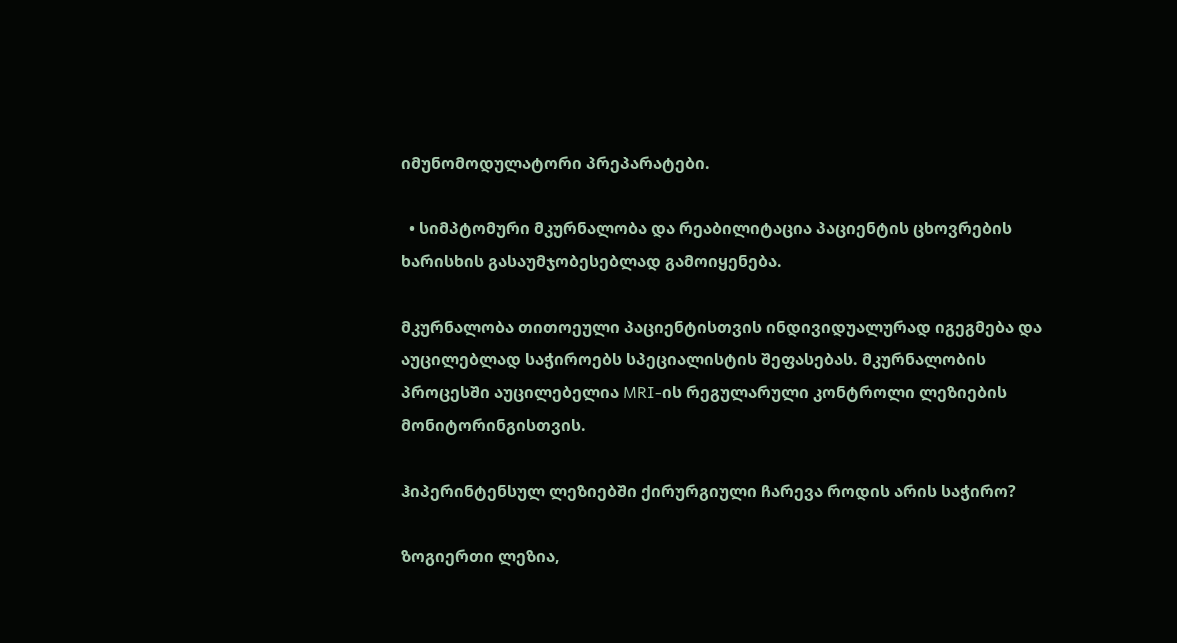იმუნომოდულატორი პრეპარატები.

  • სიმპტომური მკურნალობა და რეაბილიტაცია პაციენტის ცხოვრების ხარისხის გასაუმჯობესებლად გამოიყენება.

მკურნალობა თითოეული პაციენტისთვის ინდივიდუალურად იგეგმება და აუცილებლად საჭიროებს სპეციალისტის შეფასებას. მკურნალობის პროცესში აუცილებელია MRI-ის რეგულარული კონტროლი ლეზიების მონიტორინგისთვის.

ჰიპერინტენსულ ლეზიებში ქირურგიული ჩარევა როდის არის საჭირო?

ზოგიერთი ლეზია,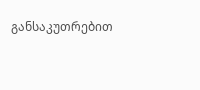განსაკუთრებით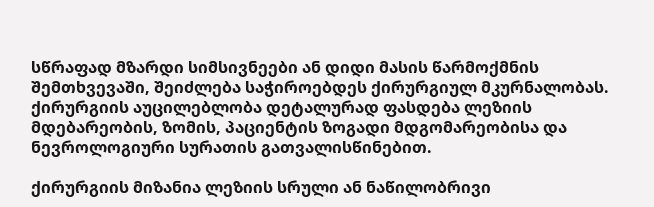სწრაფად მზარდი სიმსივნეები ან დიდი მასის წარმოქმნის შემთხვევაში, შეიძლება საჭიროებდეს ქირურგიულ მკურნალობას. ქირურგიის აუცილებლობა დეტალურად ფასდება ლეზიის მდებარეობის, ზომის, პაციენტის ზოგადი მდგომარეობისა და ნევროლოგიური სურათის გათვალისწინებით.

ქირურგიის მიზანია ლეზიის სრული ან ნაწილობრივი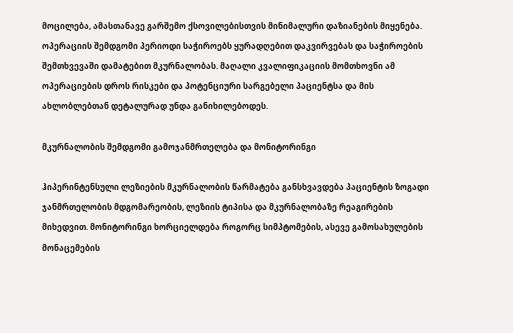მოცილება, ამასთანავე გარშემო ქსოვილებისთვის მინიმალური დაზიანების მიყენება. ოპერაციის შემდგომი პერიოდი საჭიროებს ყურადღებით დაკვირვებას და საჭიროების შემთხვევაში დამატებით მკურნალობას. მაღალი კვალიფიკაციის მომთხოვნი ამ ოპერაციების დროს რისკები და პოტენციური სარგებელი პაციენტსა და მის ახლობლებთან დეტალურად უნდა განიხილებოდეს.

მკურნალობის შემდგომი გამოჯანმრთელება და მონიტორინგი

ჰიპერინტენსული ლეზიების მკურნალობის წარმატება განსხვავდება პაციენტის ზოგადი ჯანმრთელობის მდგომარეობის, ლეზიის ტიპისა და მკურნალობაზე რეაგირების მიხედვით. მონიტორინგი ხორციელდება როგორც სიმპტომების, ასევე გამოსახულების მონაცემების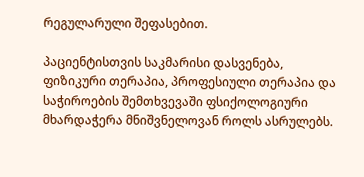რეგულარული შეფასებით.

პაციენტისთვის საკმარისი დასვენება, ფიზიკური თერაპია, პროფესიული თერაპია და საჭიროების შემთხვევაში ფსიქოლოგიური მხარდაჭერა მნიშვნელოვან როლს ასრულებს.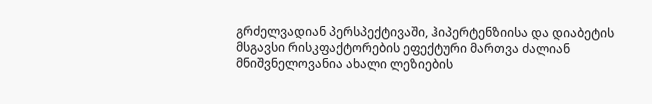გრძელვადიან პერსპექტივაში, ჰიპერტენზიისა და დიაბეტის მსგავსი რისკფაქტორების ეფექტური მართვა ძალიან მნიშვნელოვანია ახალი ლეზიების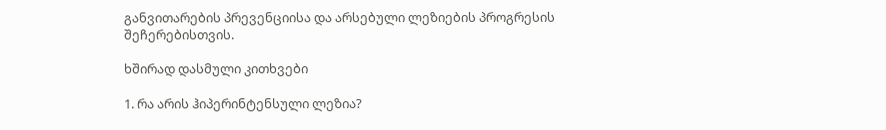განვითარების პრევენციისა და არსებული ლეზიების პროგრესის შეჩერებისთვის.

ხშირად დასმული კითხვები

1. რა არის ჰიპერინტენსული ლეზია?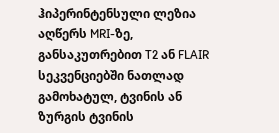ჰიპერინტენსული ლეზია აღწერს MRI-ზე, განსაკუთრებით T2 ან FLAIR სეკვენციებში ნათლად გამოხატულ, ტვინის ან ზურგის ტვინის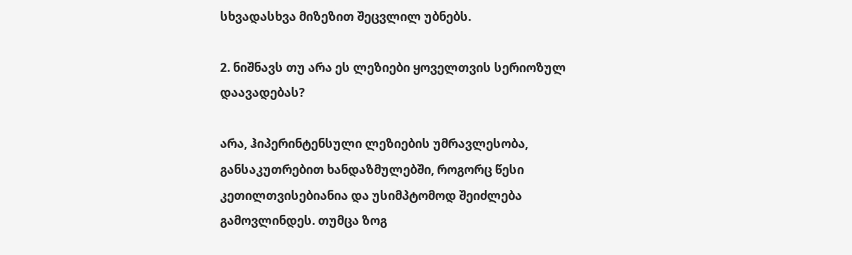სხვადასხვა მიზეზით შეცვლილ უბნებს.

2. ნიშნავს თუ არა ეს ლეზიები ყოველთვის სერიოზულ დაავადებას?

არა, ჰიპერინტენსული ლეზიების უმრავლესობა, განსაკუთრებით ხანდაზმულებში, როგორც წესი კეთილთვისებიანია და უსიმპტომოდ შეიძლება გამოვლინდეს. თუმცა ზოგ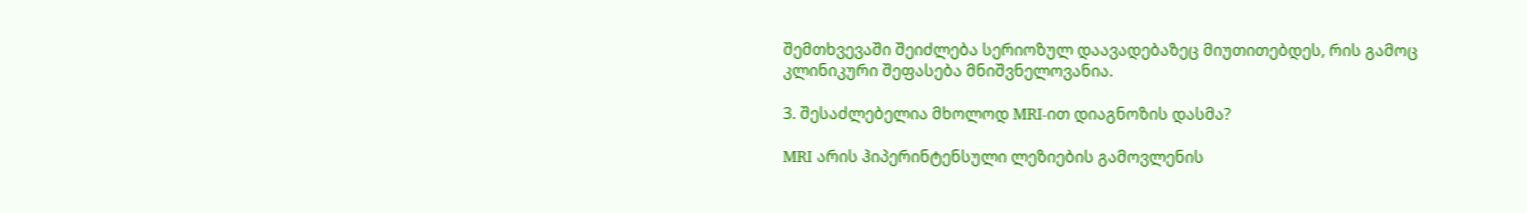შემთხვევაში შეიძლება სერიოზულ დაავადებაზეც მიუთითებდეს, რის გამოც კლინიკური შეფასება მნიშვნელოვანია.

3. შესაძლებელია მხოლოდ MRI-ით დიაგნოზის დასმა?

MRI არის ჰიპერინტენსული ლეზიების გამოვლენის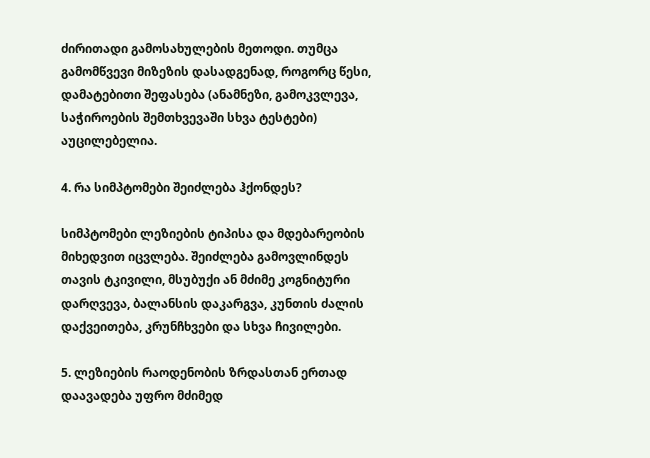ძირითადი გამოსახულების მეთოდი. თუმცა გამომწვევი მიზეზის დასადგენად, როგორც წესი, დამატებითი შეფასება (ანამნეზი, გამოკვლევა, საჭიროების შემთხვევაში სხვა ტესტები) აუცილებელია.

4. რა სიმპტომები შეიძლება ჰქონდეს?

სიმპტომები ლეზიების ტიპისა და მდებარეობის მიხედვით იცვლება. შეიძლება გამოვლინდეს თავის ტკივილი, მსუბუქი ან მძიმე კოგნიტური დარღვევა, ბალანსის დაკარგვა, კუნთის ძალის დაქვეითება, კრუნჩხვები და სხვა ჩივილები.

5. ლეზიების რაოდენობის ზრდასთან ერთად დაავადება უფრო მძიმედ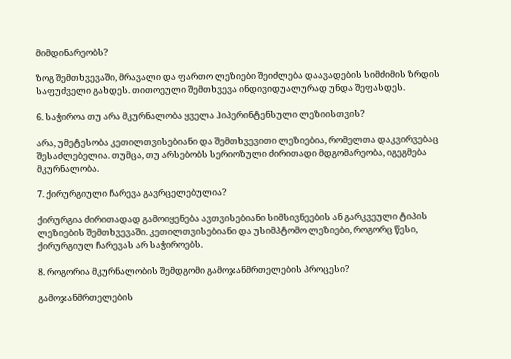მიმდინარეობს?

ზოგ შემთხვევაში, მრავალი და ფართო ლეზიები შეიძლება დაავადების სიმძიმის ზრდის საფუძველი გახდეს. თითოეული შემთხვევა ინდივიდუალურად უნდა შეფასდეს.

6. საჭიროა თუ არა მკურნალობა ყველა ჰიპერინტენსული ლეზიისთვის?

არა, უმეტესობა კეთილთვისებიანი და შემთხვევითი ლეზიებია, რომელთა დაკვირვებაც შესაძლებელია. თუმცა, თუ არსებობს სერიოზული ძირითადი მდგომარეობა, იგეგმება მკურნალობა.

7. ქირურგიული ჩარევა გავრცელებულია?

ქირურგია ძირითადად გამოიყენება ავთვისებიანი სიმსივნეების ან გარკვეული ტიპის ლეზიების შემთხვევაში. კეთილთვისებიანი და უსიმპტომო ლეზიები, როგორც წესი, ქირურგიულ ჩარევას არ საჭიროებს.

8. როგორია მკურნალობის შემდგომი გამოჯანმრთელების პროცესი?

გამოჯანმრთელების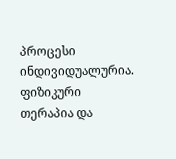პროცესი ინდივიდუალურია. ფიზიკური თერაპია და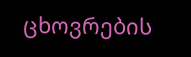ცხოვრების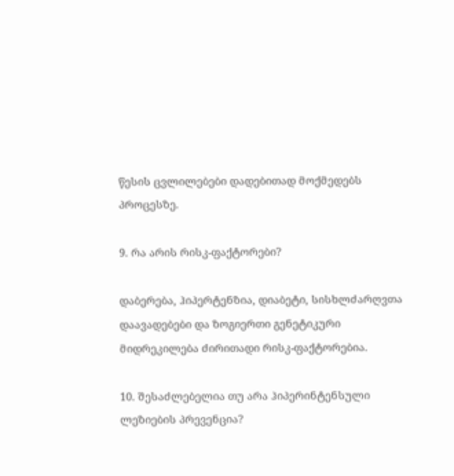წესის ცვლილებები დადებითად მოქმედებს პროცესზე.

9. რა არის რისკ-ფაქტორები?

დაბერება, ჰიპერტენზია, დიაბეტი, სისხლძარღვთა დაავადებები და ზოგიერთი გენეტიკური მიდრეკილება ძირითადი რისკ-ფაქტორებია.

10. შესაძლებელია თუ არა ჰიპერინტენსული ლეზიების პრევენცია?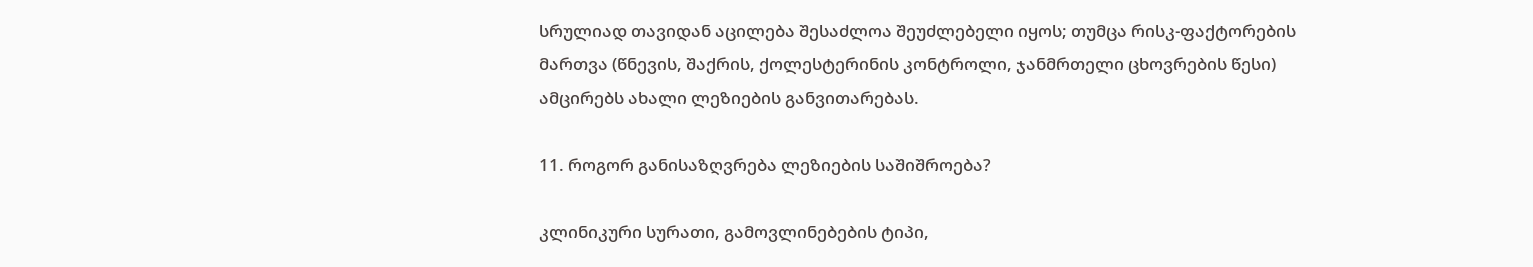სრულიად თავიდან აცილება შესაძლოა შეუძლებელი იყოს; თუმცა რისკ-ფაქტორების მართვა (წნევის, შაქრის, ქოლესტერინის კონტროლი, ჯანმრთელი ცხოვრების წესი) ამცირებს ახალი ლეზიების განვითარებას.

11. როგორ განისაზღვრება ლეზიების საშიშროება?

კლინიკური სურათი, გამოვლინებების ტიპი,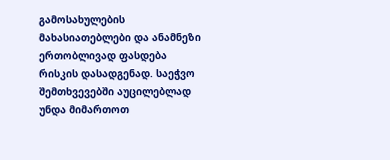გამოსახულების მახასიათებლები და ანამნეზი ერთობლივად ფასდება რისკის დასადგენად. საეჭვო შემთხვევებში აუცილებლად უნდა მიმართოთ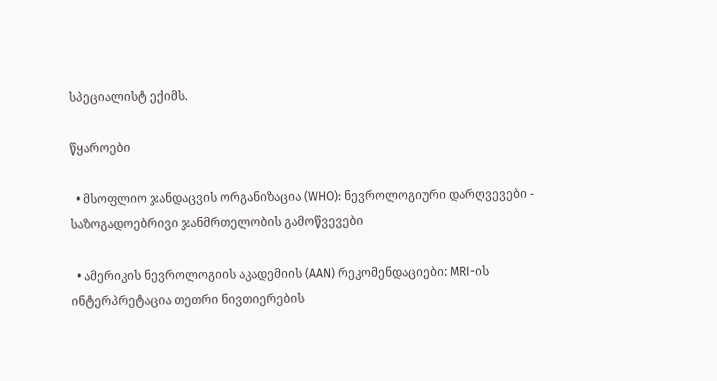სპეციალისტ ექიმს.

წყაროები

  • მსოფლიო ჯანდაცვის ორგანიზაცია (WHO): ნევროლოგიური დარღვევები - საზოგადოებრივი ჯანმრთელობის გამოწვევები

  • ამერიკის ნევროლოგიის აკადემიის (AAN) რეკომენდაციები: MRI-ის ინტერპრეტაცია თეთრი ნივთიერების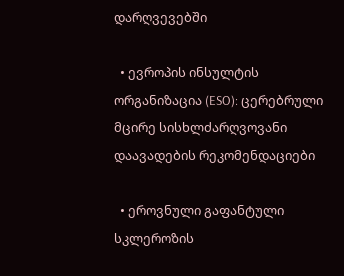დარღვევებში

  • ევროპის ინსულტის ორგანიზაცია (ESO): ცერებრული მცირე სისხლძარღვოვანი დაავადების რეკომენდაციები

  • ეროვნული გაფანტული სკლეროზის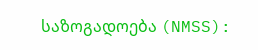საზოგადოება (NMSS):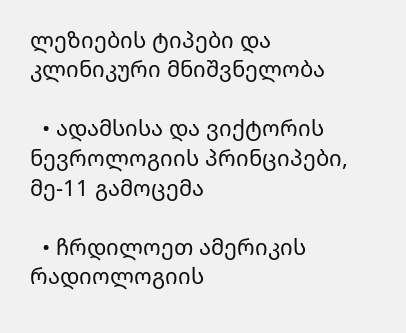ლეზიების ტიპები და კლინიკური მნიშვნელობა

  • ადამსისა და ვიქტორის ნევროლოგიის პრინციპები, მე-11 გამოცემა

  • ჩრდილოეთ ამერიკის რადიოლოგიის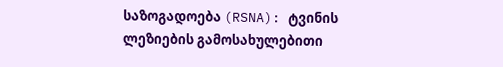საზოგადოება (RSNA): ტვინის ლეზიების გამოსახულებითი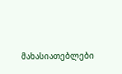მახასიათებლები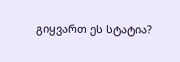გიყვართ ეს სტატია?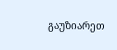გაუზიარეთ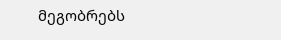მეგობრებს